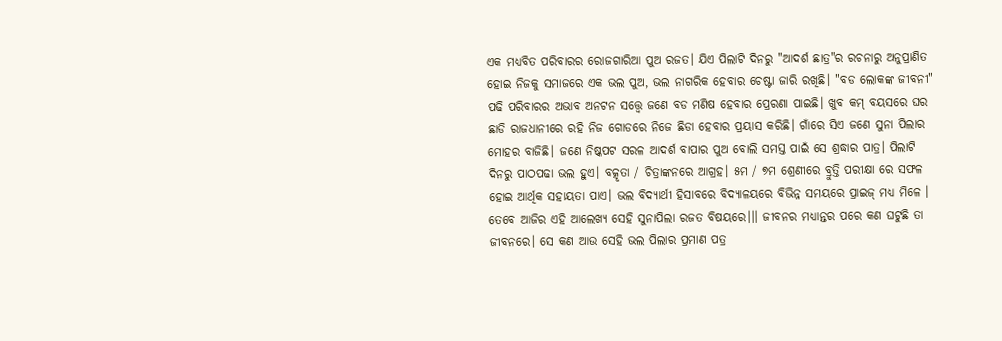ଏକ ମଧ୍ୟବିତ ପରିବାରର ରୋଜଗାରିଆ ପୁଅ ରଜତ। ଯିଏ ପିଲାଟି ଦିନରୁ "ଆଦର୍ଶ ଛାତ୍ର"ର ରଚନାରୁ ଅନୁପ୍ରାଣିତ ହୋଇ ନିଜକୁ ସମାଜରେ ଏକ ଭଲ ପୁଅ, ଭଲ ନାଗରିକ ହେବାର ଚେଷ୍ଟା ଜାରି ରଖିଛି। "ବଡ ଲୋକଙ୍କ ଜୀବନୀ" ପଢି ପରିବାରର ଅଭାବ ଅନଟନ ସତ୍ତ୍ବେ ଜଣେ ବଡ ମଣିଷ ହେବାର ପ୍ରେରଣା ପାଇଛି। ଖୁବ କମ୍ ବୟସରେ ଘର ଛାଡି ରାଜଧାନୀରେ ରହି ନିଜ ଗୋଡରେ ନିଜେ ଛିଡା ହେବାର ପ୍ରୟାସ କରିଛି। ଗାଁରେ ସିଏ ଜଣେ ସୁନା ପିଲାର ମୋହର ବାଜିଛି। ଜଣେ ନିଷ୍କପଟ ସରଳ ଆଦର୍ଶ ବାପାର ପୁଅ ବୋଲି ସମସ୍ତ ପାଇଁ ସେ ଶ୍ରଦ୍ଧାର ପାତ୍ର। ପିଲାଟି ଦିନରୁ ପାଠପଢା ଭଲ ହୁଏ। ବତ୍କୃତା / ଚିତ୍ରାଙ୍କନରେ ଆଗ୍ରହ। ୫ମ / ୭ମ ଶ୍ରେଣୀରେ ବ୍ରୁତ୍ତି ପରୀକ୍ଷା ରେ ସଫଳ ହୋଇ ଆର୍ଥିକ ସହାୟତା ପାଏ। ଭଲ ବିଦ୍ୟାର୍ଥୀ ହିସାବରେ ବିଦ୍ୟାଳୟରେ ବିଭିନ୍ନ ସମୟରେ ପ୍ରାଇଜ୍ ମଧ୍ଯ ମିଳେ । ତେବେ ଆଜିର ଏହି ଆଲେଖ୍ୟ ସେହି ସୁନାପିଲା ରଜତ ବିଷୟରେ।।। ଜୀବନର ମଧ୍ୟାନ୍ତର ପରେ କଣ ଘଟୁଛି ତା ଜୀବନରେ। ସେ କଣ ଆଉ ସେହି ଭଲ ପିଲାର ପ୍ରମାଣ ପତ୍ର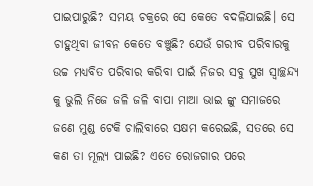ପାଇପାରୁଛି? ସମୟ ଚକ୍ରରେ ସେ କେତେ ବଦଳିଯାଇଛି। ସେ ଚାହୁଥିବା ଜୀବନ କେତେ ବଞ୍ଚୁଛି? ଯେଉଁ ଗରୀବ ପରିବାରକୁ ଉଚ୍ଚ ମଧ୍ଯବିତ ପରିବାର କରିବା ପାଇଁ ନିଜର ସବୁ ସୁଖ ସ୍ୱାଚ୍ଛନ୍ଦ୍ୟ କୁ ଭୁଲି ନିଜେ ଜଳି ଜଳି ବାପା ମାଆ ଭାଇ ଙ୍କୁ ସମାଜରେ ଜଣେ ମୁଣ୍ଡ ଟେକି ଚାଲିବାରେ ସକ୍ଷମ କରେଇଛି, ସତରେ ସେ କଣ ତା ମୂଲ୍ଯ ପାଇଛି? ଏତେ ରୋଜଗାର ପରେ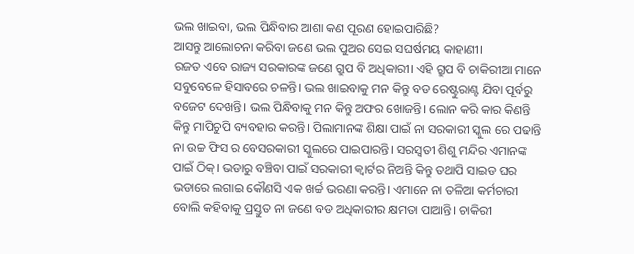ଭଲ ଖାଇବା, ଭଲ ପିନ୍ଧିବାର ଆଶା କଣ ପୂରଣ ହୋଇପାରିଛି?
ଆସନ୍ତୁ ଆଲୋଚନା କରିବା ଜଣେ ଭଲ ପୁଅର ସେଇ ସଘର୍ଷମୟ କାହାଣୀ।
ରଜତ ଏବେ ରାଜ୍ୟ ସରକାରଙ୍କ ଜଣେ ଗ୍ରୁପ ବି ଅଧିକାରୀ। ଏହି ଗ୍ରୁପ ବି ଚାକିରୀଆ ମାନେ ସବୁବେଳେ ହିସାବରେ ଚଳନ୍ତି। ଭଲ ଖାଇବାକୁ ମନ କିନ୍ତୁ ବଡ ରେଷ୍ଟୁରାଣ୍ଟ ଯିବା ପୂର୍ବରୁ ବଜେଟ ଦେଖନ୍ତି। ଭଲ ପିନ୍ଧିବାକୁ ମନ କିନ୍ତୁ ଅଫର ଖୋଜନ୍ତି। ଲୋନ କରି କାର କିଣନ୍ତି କିନ୍ତୁ ମାପିଚୁପି ବ୍ୟବହାର କରନ୍ତି। ପିଲାମାନଙ୍କ ଶିକ୍ଷା ପାଇଁ ନା ସରକାରୀ ସ୍କୁଲ ରେ ପଢାନ୍ତି ନା ଉଚ୍ଚ ଫିସ ର ବେସରକାରୀ ସ୍କୁଲରେ ପାଇପାରନ୍ତି। ସରସ୍ୱତୀ ଶିଶୁ ମନ୍ଦିର ଏମାନଙ୍କ ପାଇଁ ଠିକ୍। ଭଡାରୁ ବଞ୍ଚିବା ପାଇଁ ସରକାରୀ କ୍ୱାର୍ଟର ନିଅନ୍ତି କିନ୍ତୁ ତଥାପି ସାଇଡ ଘର ଭଡାରେ ଲଗାଇ କୌଣସି ଏକ ଖର୍ଚ୍ଚ ଭରଣା କରନ୍ତି। ଏମାନେ ନା ତଳିଆ କର୍ମଚାରୀ ବୋଲି କହିବାକୁ ପ୍ରସ୍ତୁତ ନା ଜଣେ ବଡ ଅଧିକାରୀର କ୍ଷମତା ପାଆନ୍ତି। ଚାକିରୀ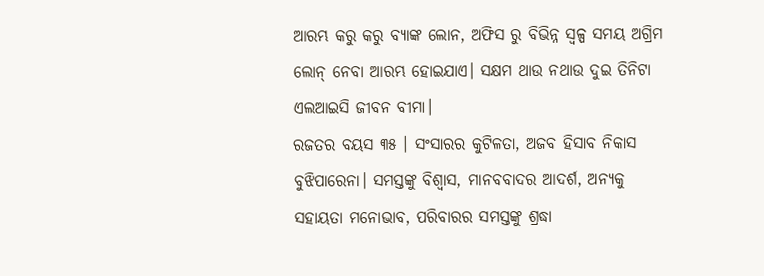ଆରମ୍ଭ କରୁ କରୁ ବ୍ୟାଙ୍କ ଲୋନ, ଅଫିସ ରୁ ବିଭିନ୍ନ ସ୍ୱଳ୍ପ ସମୟ ଅଗ୍ରିମ ଲୋନ୍ ନେବା ଆରମ୍ଭ ହୋଇଯାଏ। ସକ୍ଷମ ଥାଉ ନଥାଉ ଦୁଇ ତିନିଟା ଏଲଆଇସି ଜୀବନ ବୀମା।
ରଜତର ବୟସ ୩୫ । ସଂସାରର କୁଟିଳତା, ଅଜବ ହିସାବ ନିକାସ ବୁଝିପାରେନା। ସମସ୍ତଙ୍କୁ ବିଶ୍ବାସ, ମାନବବାଦର ଆଦର୍ଶ, ଅନ୍ୟକୁ ସହାୟତା ମନୋଭାବ, ପରିବାରର ସମସ୍ତଙ୍କୁ ଶ୍ରଦ୍ଧା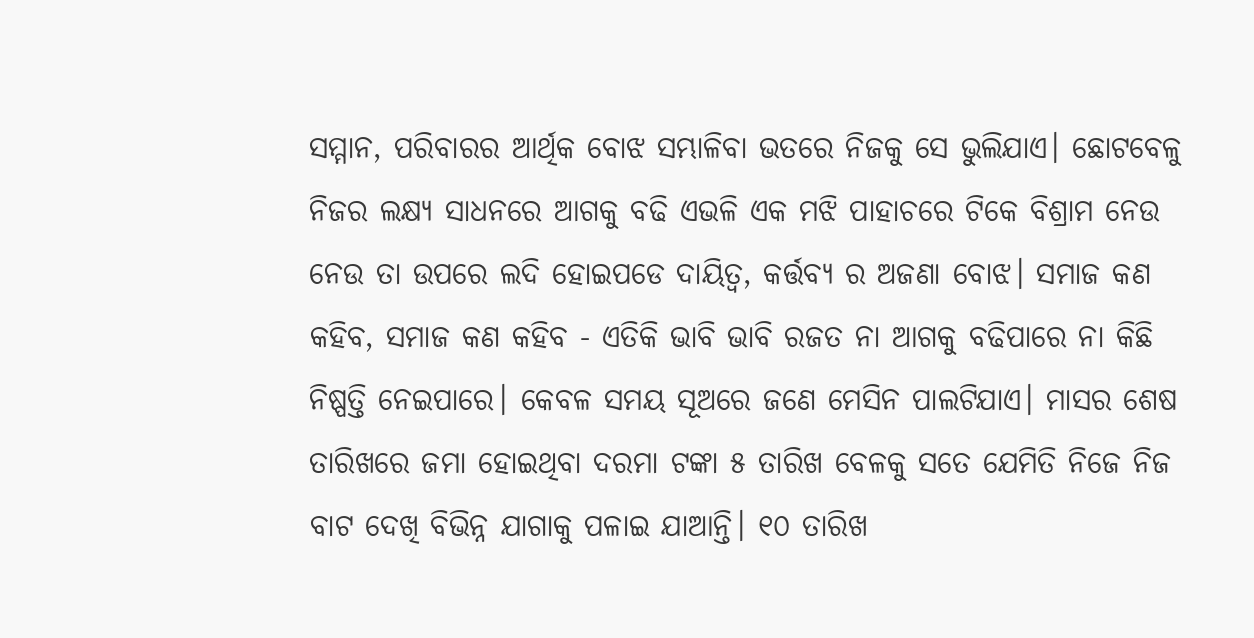ସମ୍ମାନ, ପରିବାରର ଆର୍ଥିକ ବୋଝ ସମ୍ଭାଳିବା ଭତରେ ନିଜକୁ ସେ ଭୁଲିଯାଏ। ଛୋଟବେଳୁ ନିଜର ଲକ୍ଷ୍ଯ ସାଧନରେ ଆଗକୁ ବଢି ଏଭଳି ଏକ ମଝି ପାହାଚରେ ଟିକେ ବିଶ୍ରାମ ନେଉ ନେଉ ତା ଉପରେ ଲଦି ହୋଇପଡେ ଦାୟିତ୍ୱ, କର୍ତ୍ତବ୍ଯ ର ଅଜଣା ବୋଝ। ସମାଜ କଣ କହିବ, ସମାଜ କଣ କହିବ - ଏତିକି ଭାବି ଭାବି ରଜତ ନା ଆଗକୁ ବଢିପାରେ ନା କିଛି ନିଷ୍ପତ୍ତି ନେଇପାରେ। କେବଳ ସମୟ ସୂଅରେ ଜଣେ ମେସିନ ପାଲଟିଯାଏ। ମାସର ଶେଷ ତାରିଖରେ ଜମା ହୋଇଥିବା ଦରମା ଟଙ୍କା ୫ ତାରିଖ ବେଳକୁ ସତେ ଯେମିତି ନିଜେ ନିଜ ବାଟ ଦେଖି ବିଭିନ୍ନ ଯାଗାକୁ ପଳାଇ ଯାଆନ୍ତି। ୧୦ ତାରିଖ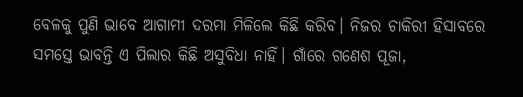ବେଳକୁ ପୁଣି ଭାବେ ଆଗାମୀ ଦରମା ମିଳିଲେ କିଛି କରିବ। ନିଜର ଚାକିରୀ ହିସାବରେ ସମସ୍ତେ ଭାବନ୍ତି ଏ ପିଲାର କିଛି ଅସୁବିଧା ନାହିଁ। ଗାଁରେ ଗଣେଶ ପୂଜା,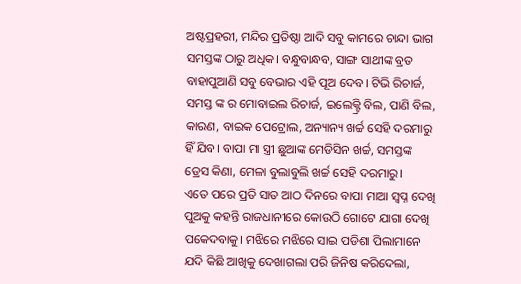ଅଷ୍ଟପ୍ରହରୀ, ମନ୍ଦିର ପ୍ରତିଷ୍ଠା ଆଦି ସବୁ କାମରେ ଚାନ୍ଦା ଭାଗ ସମସ୍ତଙ୍କ ଠାରୁ ଅଧିକ। ବନ୍ଧୁବାନ୍ଧବ, ସାଙ୍ଗ ସାଥୀଙ୍କ ବ୍ରତ ବାହାପୁଆଣି ସବୁ ବେଭାର ଏହି ପୂଅ ଦେବ। ଟିଭି ରିଚାର୍ଜ, ସମସ୍ତ ଙ୍କ ର ମୋବାଇଲ ରିଚାର୍ଜ, ଇଲେକ୍ଟ୍ରି ବିଲ, ପାଣି ବିଲ, କାରଣ, ବାଇକ ପେଟ୍ରୋଲ, ଅନ୍ୟାନ୍ୟ ଖର୍ଚ୍ଚ ସେହି ଦରମାରୁ ହିଁ ଯିବ। ବାପା ମା ସ୍ତ୍ରୀ ଛୁଆଙ୍କ ମେଡିସିନ ଖର୍ଚ୍ଚ, ସମସ୍ତଙ୍କ ଡ୍ରେସ କିଣା, ମେଳା ବୁଲାବୁଲି ଖର୍ଚ୍ଚ ସେହି ଦରମାରୁ।
ଏତେ ପରେ ପ୍ରତି ସାତ ଆଠ ଦିନରେ ବାପା ମାଆ ସ୍ୱପ୍ନ ଦେଖି ପୁଅକୁ କହନ୍ତି ରାଜଧାନୀରେ କୋଉଠି ଗୋଟେ ଯାଗା ଦେଖି ପକେଦବାକୁ। ମଝିରେ ମଝିରେ ସାଇ ପଡିଶା ପିଲାମାନେ ଯଦି କିଛି ଆଖିକୁ ଦେଖାଗଲା ପରି ଜିନିଷ କରିଦେଲା,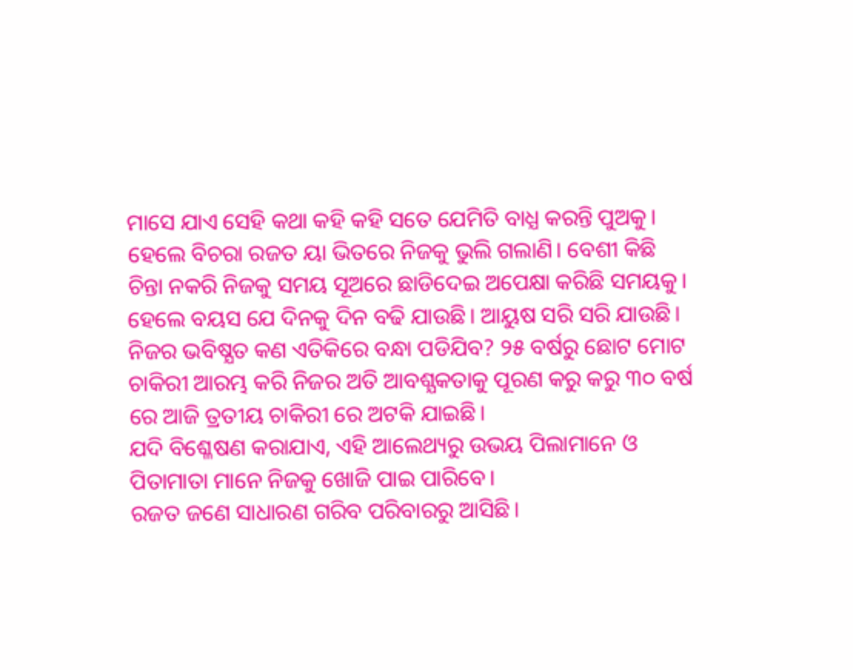ମାସେ ଯାଏ ସେହି କଥା କହି କହି ସତେ ଯେମିତି ବାଧ୍ଯ କରନ୍ତି ପୁଅକୁ। ହେଲେ ବିଚରା ରଜତ ୟା ଭିତରେ ନିଜକୁ ଭୁଲି ଗଲାଣି। ବେଶୀ କିଛି ଚିନ୍ତା ନକରି ନିଜକୁ ସମୟ ସୂଅରେ ଛାଡିଦେଇ ଅପେକ୍ଷା କରିଛି ସମୟକୁ। ହେଲେ ବୟସ ଯେ ଦିନକୁ ଦିନ ବଢି ଯାଉଛି। ଆୟୁଷ ସରି ସରି ଯାଉଛି। ନିଜର ଭବିଷ୍ଯତ କଣ ଏତିକିରେ ବନ୍ଧା ପଡିଯିବ? ୨୫ ବର୍ଷରୁ ଛୋଟ ମୋଟ ଚାକିରୀ ଆରମ୍ଭ କରି ନିଜର ଅତି ଆବଶ୍ଯକତାକୁ ପୂରଣ କରୁ କରୁ ୩୦ ବର୍ଷ ରେ ଆଜି ତ୍ରତୀୟ ଚାକିରୀ ରେ ଅଟକି ଯାଇଛି।
ଯଦି ବିଶ୍ଳେଷଣ କରାଯାଏ, ଏହି ଆଲେଥ୍ୟରୁ ଉଭୟ ପିଲାମାନେ ଓ ପିତାମାତା ମାନେ ନିଜକୁ ଖୋଜି ପାଇ ପାରିବେ।
ରଜତ ଜଣେ ସାଧାରଣ ଗରିବ ପରିବାରରୁ ଆସିଛି।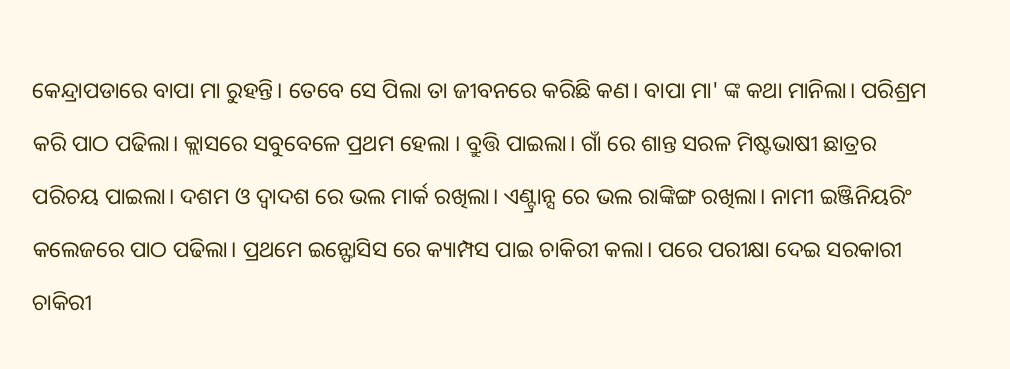କେନ୍ଦ୍ରାପଡାରେ ବାପା ମା ରୁହନ୍ତି। ତେବେ ସେ ପିଲା ତା ଜୀବନରେ କରିଛି କଣ। ବାପା ମା' ଙ୍କ କଥା ମାନିଲା। ପରିଶ୍ରମ କରି ପାଠ ପଢିଲା। କ୍ଲାସରେ ସବୁବେଳେ ପ୍ରଥମ ହେଲା । ବ୍ରୁତ୍ତି ପାଇଲା। ଗାଁ ରେ ଶାନ୍ତ ସରଳ ମିଷ୍ଟଭାଷୀ ଛାତ୍ରର ପରିଚୟ ପାଇଲା। ଦଶମ ଓ ଦ୍ୱାଦଶ ରେ ଭଲ ମାର୍କ ରଖିଲା। ଏଣ୍ଟ୍ରାନ୍ସ ରେ ଭଲ ରାଙ୍କିଙ୍ଗ ରଖିଲା। ନାମୀ ଇଞ୍ଜିନିୟରିଂ କଲେଜରେ ପାଠ ପଢିଲା। ପ୍ରଥମେ ଇନ୍ଫୋସିସ ରେ କ୍ୟାମ୍ପସ ପାଇ ଚାକିରୀ କଲା। ପରେ ପରୀକ୍ଷା ଦେଇ ସରକାରୀ ଚାକିରୀ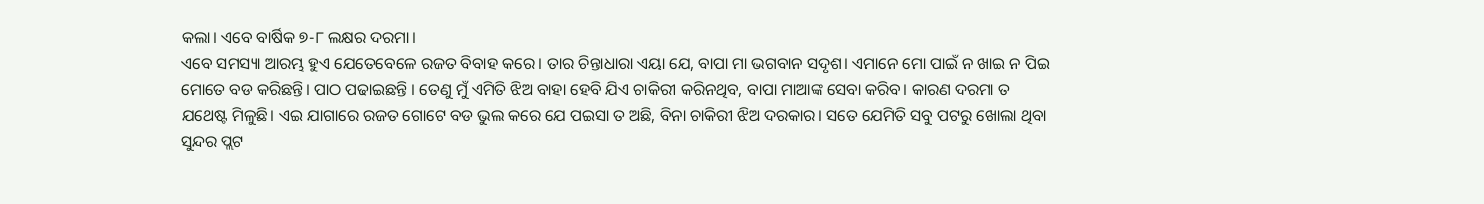କଲା। ଏବେ ବାର୍ଷିକ ୭-୮ ଲକ୍ଷର ଦରମା।
ଏବେ ସମସ୍ୟା ଆରମ୍ଭ ହୁଏ ଯେତେବେଳେ ରଜତ ବିବାହ କରେ। ତାର ଚିନ୍ତାଧାରା ଏୟା ଯେ, ବାପା ମା ଭଗବାନ ସଦୃଶ। ଏମାନେ ମୋ ପାଇଁ ନ ଖାଇ ନ ପିଇ ମୋତେ ବଡ କରିଛନ୍ତି। ପାଠ ପଢାଇଛନ୍ତି । ତେଣୁ ମୁଁ ଏମିତି ଝିଅ ବାହା ହେବି ଯିଏ ଚାକିରୀ କରିନଥିବ, ବାପା ମାଆଙ୍କ ସେବା କରିବ। କାରଣ ଦରମା ତ ଯଥେଷ୍ଟ ମିଳୁଛି। ଏଇ ଯାଗାରେ ରଜତ ଗୋଟେ ବଡ ଭୁଲ କରେ ଯେ ପଇସା ତ ଅଛି, ବିନା ଚାକିରୀ ଝିଅ ଦରକାର। ସତେ ଯେମିତି ସବୁ ପଟରୁ ଖୋଲା ଥିବା ସୁନ୍ଦର ପ୍ଲଟ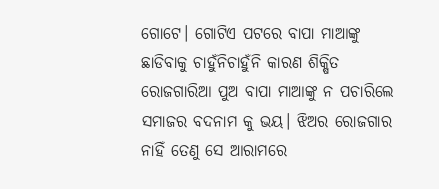ଗୋଟେ। ଗୋଟିଏ ପଟରେ ବାପା ମାଆଙ୍କୁ ଛାଡିବାକୁ ଚାହୁଁନିଚାହୁଁନି କାରଣ ଶିକ୍ଷିତ ରୋଜଗାରିଆ ପୁଅ ବାପା ମାଆଙ୍କୁ ନ ପଚାରିଲେ ସମାଜର ବଦନାମ କୁ ଭୟ। ଝିଅର ରୋଜଗାର ନାହିଁ ତେଣୁ ସେ ଆରାମରେ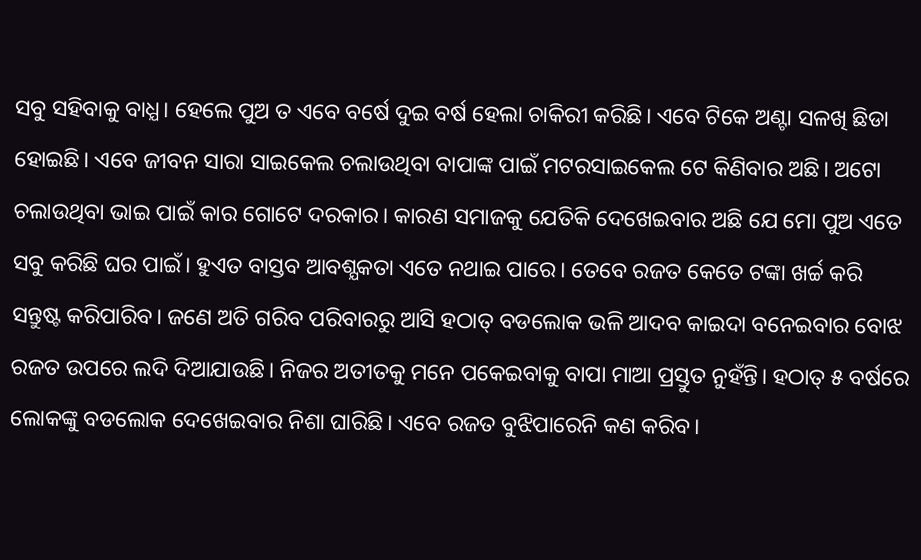ସବୁ ସହିବାକୁ ବାଧ୍ଯ। ହେଲେ ପୁଅ ତ ଏବେ ବର୍ଷେ ଦୁଇ ବର୍ଷ ହେଲା ଚାକିରୀ କରିଛି। ଏବେ ଟିକେ ଅଣ୍ଟା ସଳଖି ଛିଡା ହୋଇଛି। ଏବେ ଜୀବନ ସାରା ସାଇକେଲ ଚଲାଉଥିବା ବାପାଙ୍କ ପାଇଁ ମଟରସାଇକେଲ ଟେ କିଣିବାର ଅଛି। ଅଟୋ ଚଲାଉଥିବା ଭାଇ ପାଇଁ କାର ଗୋଟେ ଦରକାର। କାରଣ ସମାଜକୁ ଯେତିକି ଦେଖେଇବାର ଅଛି ଯେ ମୋ ପୁଅ ଏତେ ସବୁ କରିଛି ଘର ପାଇଁ। ହୁଏତ ବାସ୍ତବ ଆବଶ୍ଯକତା ଏତେ ନଥାଇ ପାରେ। ତେବେ ରଜତ କେତେ ଟଙ୍କା ଖର୍ଚ୍ଚ କରି ସନ୍ତୁଷ୍ଟ କରିପାରିବ। ଜଣେ ଅତି ଗରିବ ପରିବାରରୁ ଆସି ହଠାତ୍ ବଡଲୋକ ଭଳି ଆଦବ କାଇଦା ବନେଇବାର ବୋଝ ରଜତ ଉପରେ ଲଦି ଦିଆଯାଉଛି। ନିଜର ଅତୀତକୁ ମନେ ପକେଇବାକୁ ବାପା ମାଆ ପ୍ରସ୍ତୁତ ନୁହଁନ୍ତି। ହଠାତ୍ ୫ ବର୍ଷରେ ଲୋକଙ୍କୁ ବଡଲୋକ ଦେଖେଇବାର ନିଶା ଘାରିଛି। ଏବେ ରଜତ ବୁଝିପାରେନି କଣ କରିବ।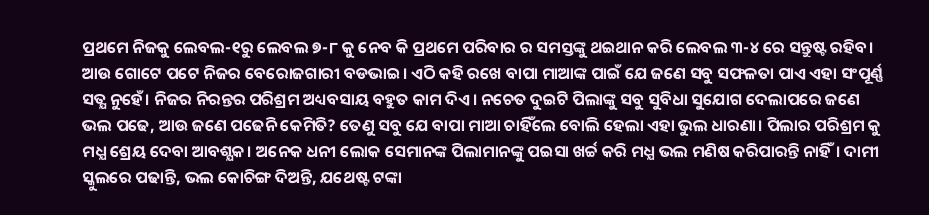ପ୍ରଥମେ ନିଜକୁ ଲେବଲ-୧ରୁ ଲେବଲ ୭-୮ କୁ ନେବ କି ପ୍ରଥମେ ପରିବାର ର ସମସ୍ତଙ୍କୁ ଥଇଥାନ କରି ଲେବଲ ୩-୪ ରେ ସନ୍ତୁଷ୍ଟ ରହିବ। ଆଉ ଗୋଟେ ପଟେ ନିଜର ବେରୋଜଗାରୀ ବଡଭାଇ। ଏଠି କହି ରଖେ ବାପା ମାଆଙ୍କ ପାଇଁ ଯେ ଜଣେ ସବୁ ସଫଳତା ପାଏ ଏହା ସଂପୂର୍ଣ୍ଣ ସତ୍ଯ ନୁହେଁ। ନିଜର ନିରନ୍ତର ପରିଶ୍ରମ ଅଧ୍ୟବସାୟ ବହୁତ କାମ ଦିଏ। ନଚେତ ଦୁଇଟି ପିଲାଙ୍କୁ ସବୁ ସୁବିଧା ସୁଯୋଗ ଦେଲାପରେ ଜଣେ ଭଲ ପଢେ, ଆଉ ଜଣେ ପଢେନି କେମିତି? ତେଣୁ ସବୁ ଯେ ବାପା ମାଆ ଚାହିଁଲେ ବୋଲି ହେଲା ଏହା ଭୁଲ ଧାରଣା। ପିଲାର ପରିଶ୍ରମ କୁ ମଧ୍ଯ ଶ୍ରେୟ ଦେବା ଆବଶ୍ଯକ। ଅନେକ ଧନୀ ଲୋକ ସେମାନଙ୍କ ପିଲାମାନଙ୍କୁ ପଇସା ଖର୍ଚ୍ଚ କରି ମଧ୍ଯ ଭଲ ମଣିଷ କରିପାରନ୍ତି ନାହିଁ। ଦାମୀ ସ୍କୁଲରେ ପଢାନ୍ତି, ଭଲ କୋଚିଙ୍ଗ ଦିଅନ୍ତି, ଯଥେଷ୍ଟ ଟଙ୍କା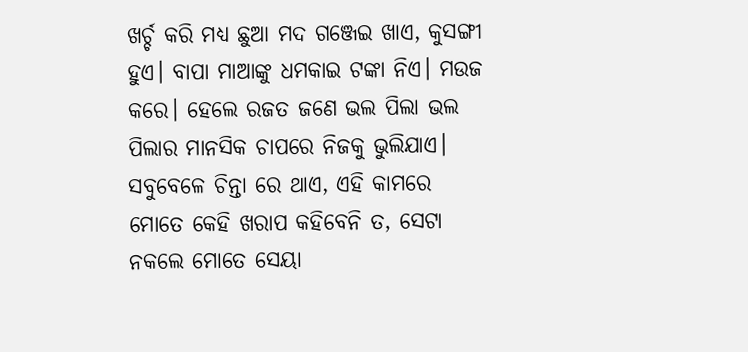ଖର୍ଚ୍ଚ କରି ମଧ୍ଯ ଛୁଆ ମଦ ଗଞ୍ଜେଇ ଖାଏ, କୁସଙ୍ଗୀ ହୁଏ। ବାପା ମାଆଙ୍କୁ ଧମକାଇ ଟଙ୍କା ନିଏ। ମଉଜ କରେ। ହେଲେ ରଜତ ଜଣେ ଭଲ ପିଲା ଭଲ ପିଲାର ମାନସିକ ଚାପରେ ନିଜକୁ ଭୁଲିଯାଏ। ସବୁବେଳେ ଚିନ୍ତା ରେ ଥାଏ, ଏହି କାମରେ ମୋତେ କେହି ଖରାପ କହିବେନି ତ, ସେଟା ନକଲେ ମୋତେ ସେୟା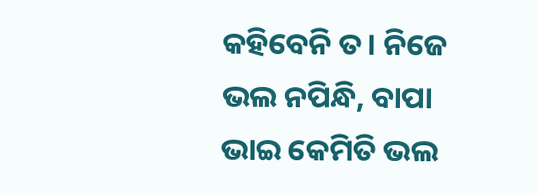କହିବେନି ତ। ନିଜେ ଭଲ ନପିନ୍ଧି, ବାପା ଭାଇ କେମିତି ଭଲ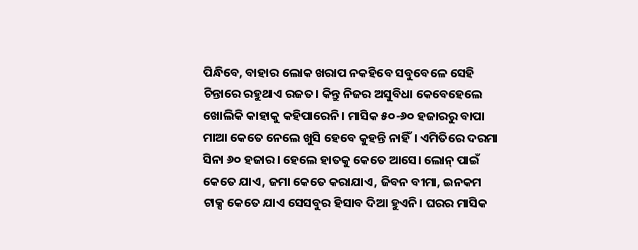ପିନ୍ଧିବେ, ବାହାର ଲୋକ ଖରାପ ନକହିବେ ସବୁବେଳେ ସେହି ଚିନ୍ତାରେ ରହୁଥାଏ ରଜତ। କିନ୍ତୁ ନିଜର ଅସୁବିଧା କେବେହେଲେ ଖୋଲିକି କାହାକୁ କହିପାରେନି। ମାସିକ ୫୦-୬୦ ହଜାରରୁ ବାପା ମାଆ କେତେ ନେଲେ ଖୁସି ହେବେ କୁହନ୍ତି ନାହିଁ। ଏମିତିରେ ଦରମା ସିନା ୬୦ ହଜାର। ହେଲେ ହାତକୁ କେତେ ଆସେ। ଲୋନ୍ ପାଇଁ କେତେ ଯାଏ, ଜମା କେତେ କରାଯାଏ, ଜିବନ ବୀମା, ଇନକମ ଟାକ୍ସ କେତେ ଯାଏ ସେସବୁର ହିସାବ ଦିଆ ହୁଏନି। ଘରର ମାସିକ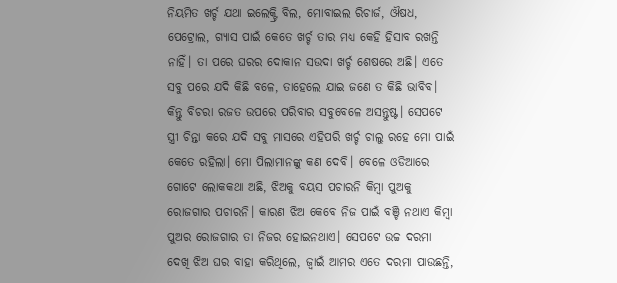ନିୟମିତ ଖର୍ଚ୍ଚ ଯଥା ଇଲେକ୍ଟ୍ରି ବିଲ, ମୋବାଇଲ ରିଚାର୍ଜ, ଔଷଧ, ପେଟ୍ରୋଲ, ଗ୍ୟାସ ପାଇଁ କେତେ ଖର୍ଚ୍ଚ ତାର ମଧ୍ଯ କେହି ହିସାବ ରଖନ୍ତି ନାହିଁ। ତା ପରେ ଘରର ଦୋକାନ ସଉଦା ଖର୍ଚ୍ଚ ଶେଷରେ ଅଛି। ଏତେ ସବୁ ପରେ ଯଦି କିଛି ବଳେ, ତାହେଲେ ଯାଇ ଜଣେ ତ କିଛି ଭାବିବ। କିନ୍ତୁ ବିଚରା ରଜତ ଉପରେ ପରିବାର ସବୁବେଳେ ଅସନ୍ତୁଷ୍ଟ। ସେପଟେ ସ୍ତ୍ରୀ ଚିନ୍ତା କରେ ଯଦି ସବୁ ମାସରେ ଏହିପରି ଖର୍ଚ୍ଚ ଚାଲୁ ରହେ ମୋ ପାଇଁ କେତେ ରହିଲା। ମୋ ପିଲାମାନଙ୍କୁ କଣ ଦେବି। ବେଳେ ଓଡିଆରେ ଗୋଟେ ଲୋକକଥା ଅଛି, ଝିଅକୁ ବୟସ ପଚାରନି କିମ୍ବା ପୁଅକୁ ରୋଜଗାର ପଚାରନି। କାରଣ ଝିଅ କେବେ ନିଜ ପାଇଁ ବଞ୍ଚି ନଥାଏ କିମ୍ବା ପୁଅର ରୋଜଗାର ତା ନିଜର ହୋଇନଥାଏ। ସେପଟେ ଉଚ୍ଚ ଦରମା ଦେଖି ଝିଅ ଘର ବାହା କରିଥିଲେ, ଜ୍ୱାଇଁ ଆମର ଏତେ ଦରମା ପାଉଛନ୍ତି,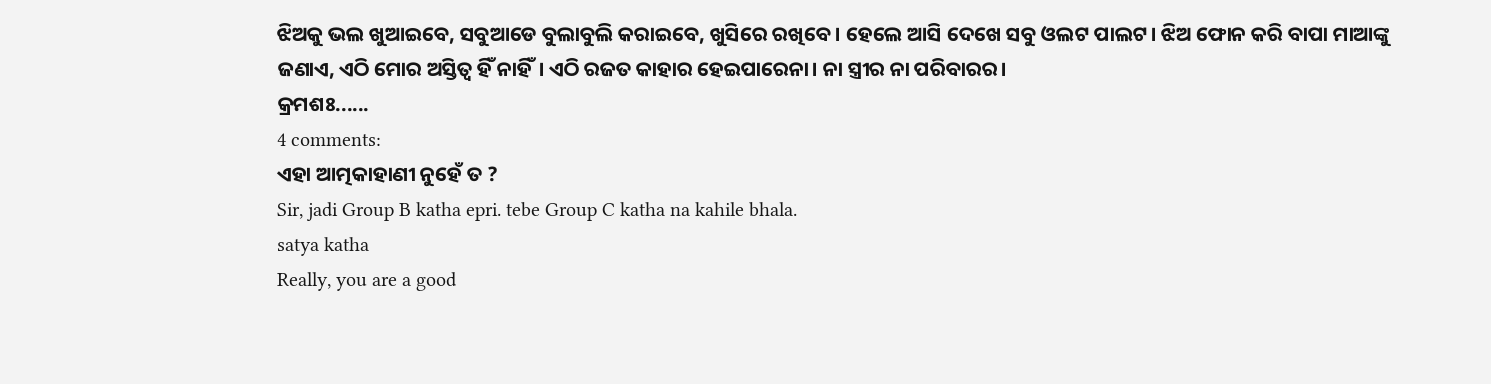ଝିଅକୁ ଭଲ ଖୁଆଇବେ, ସବୁଆଡେ ବୁଲାବୁଲି କରାଇବେ, ଖୁସିରେ ରଖିବେ। ହେଲେ ଆସି ଦେଖେ ସବୁ ଓଲଟ ପାଲଟ। ଝିଅ ଫୋନ କରି ବାପା ମାଆଙ୍କୁ ଜଣାଏ, ଏଠି ମୋର ଅସ୍ତିତ୍ବ ହିଁ ନାହିଁ। ଏଠି ରଜତ କାହାର ହେଇପାରେନା। ନା ସ୍ତ୍ରୀର ନା ପରିବାରର।
କ୍ରମଶଃ......
4 comments:
ଏହା ଆତ୍ମକାହାଣୀ ନୁହେଁ ତ ?
Sir, jadi Group B katha epri. tebe Group C katha na kahile bhala.
satya katha
Really, you are a good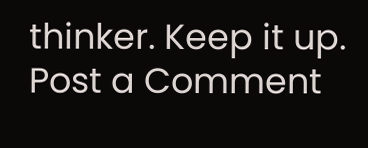thinker. Keep it up.
Post a Comment